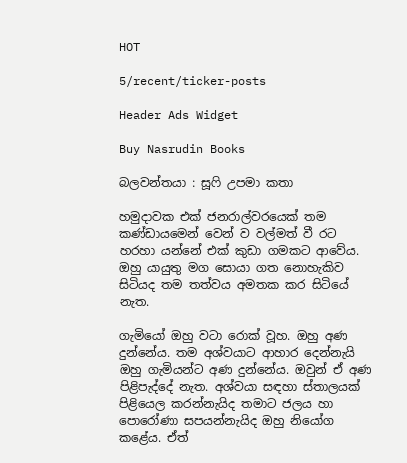HOT

5/recent/ticker-posts

Header Ads Widget

Buy Nasrudin Books

බලවන්තයා : සූෆි උපමා කතා

හමුදාවක එක් ජනරාල්වරයෙක් තම කණ්ඩායමෙන් වෙන් ව වල්මත් වී රට හරහා යන්නේ එක් කුඩා ගමකට ආවේය. ඔහු යායුතු මග සොයා ගත නොහැකිව සිටියද තම තත්වය අමතක කර සිටියේ නැත.

ගැමියෝ ඔහු වටා රොක් වූහ. ඔහු අණ දුන්නේය. තම අශ්වයාට ආහාර දෙන්නැයි ඔහු ගැමියන්ට අණ දුන්නේය. ඔවුන් ඒ අණ පිළිපැද්දේ නැත. අශ්වයා සඳහා ස්තාලයක් පිළියෙල කරන්නැයිද තමාට ජලය හා පොරෝණා සපයන්නැයිද ඔහු නියෝග කළේය. ඒත්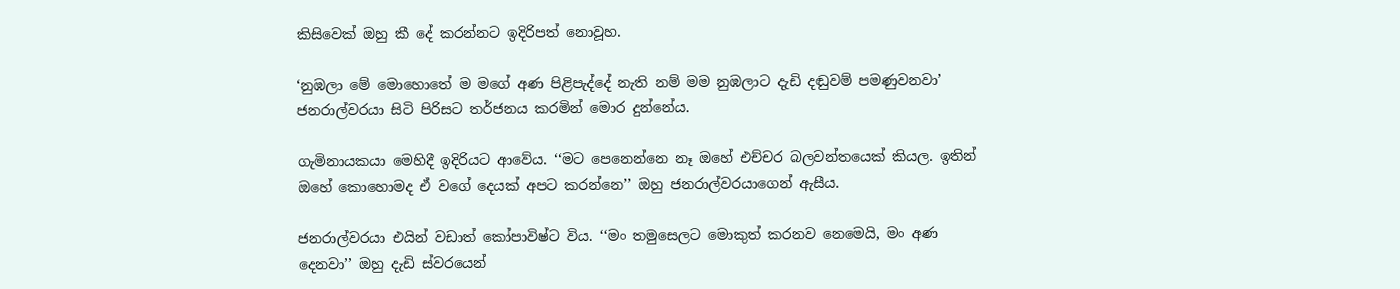කිසිවෙක් ඔහු කී දේ කරන්නට ඉදිරිපත් නොවූහ.

‘නුඹලා මේ මොහොතේ ම මගේ අණ පිළිපැද්දේ නැති නම් මම නුඹලාට දැඩි දඬුවම් පමණුවනවා’ ජනරාල්වරයා සිටි පිරිසට තර්ජනය කරමින් මොර දුන්නේය.

ගැමිනායකයා මෙහිදී ඉදිරියට ආවේය. ‘‘මට පෙනෙන්නෙ නෑ ඔහේ එච්චර බලවන්තයෙක් කියල. ඉතින් ඔහේ කොහොමද ඒ වගේ දෙයක් අපට කරන්නෙ’’ ඔහු ජනරාල්වරයාගෙන් ඇසීය.

ජනරාල්වරයා එයින් වඩාත් කෝපාවිෂ්ට විය. ‘‘මං තමුසෙලට මොකුත් කරනව නෙමෙයි, මං අණ දෙනවා’’ ඔහු දැඩි ස්වරයෙන්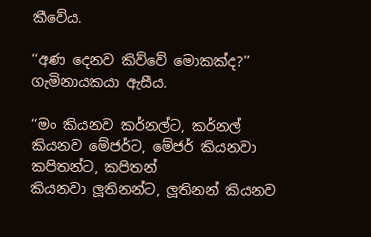කීවේය.

‘‘අණ දෙනව කිව්වේ මොකක්ද?’’ ගැමිනායකයා ඇසීය.

‘‘මං කියනව කර්නල්ට, කර්නල් කියනව මේජර්ට, මේජර් කියනවා කපිතන්ට, කපිතන්
කියනවා ලූතිනන්ට, ලූතිනන් කියනව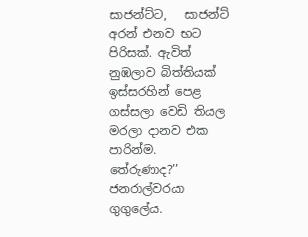සාජන්ට්ට,   සාජන්ට් අරන් එනව භට පිරිසක්. ඇවිත් නුඹලාව බිත්තියක් ඉස්සරහින් පෙළ ගස්සලා වෙඩි තියල මරලා දානව එක පාරින්ම. තේරුණාද?’’ ජනරාල්වරයා ගුගුලේය.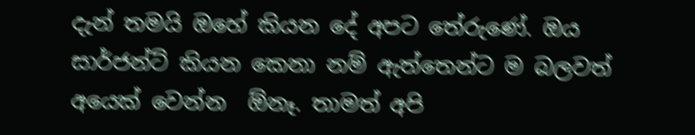දැන් තමයි ඔහේ කියන දේ අපට තේරුණේ. ඔය සාර්ජන්ට් කියන කෙනා නම් ඇත්තෙන්ට ම බලවත් අයෙක් වෙන්න  ඕනෑ. තාමත් අපි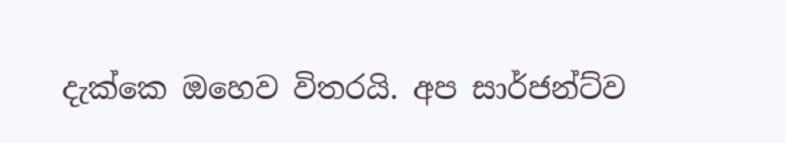දැක්කෙ ඔහෙව විතරයි. අප සාර්ජන්ට්ව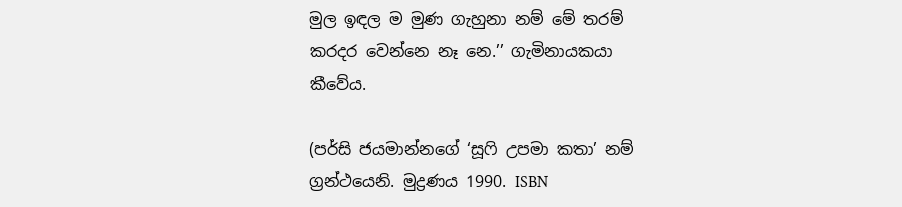මුල ඉඳල ම මුණ ගැහුනා නම් මේ තරම් කරදර වෙන්නෙ නෑ නෙ.’’ ගැමිනායකයා කීවේය.

(පර්සි ජයමාන්නගේ ‘සූෆි උපමා කතා’ නම් ග්‍රන්ථයෙනි. මුද්‍රණය 1990. ISBN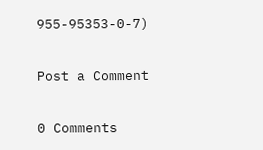955-95353-0-7)

Post a Comment

0 Comments